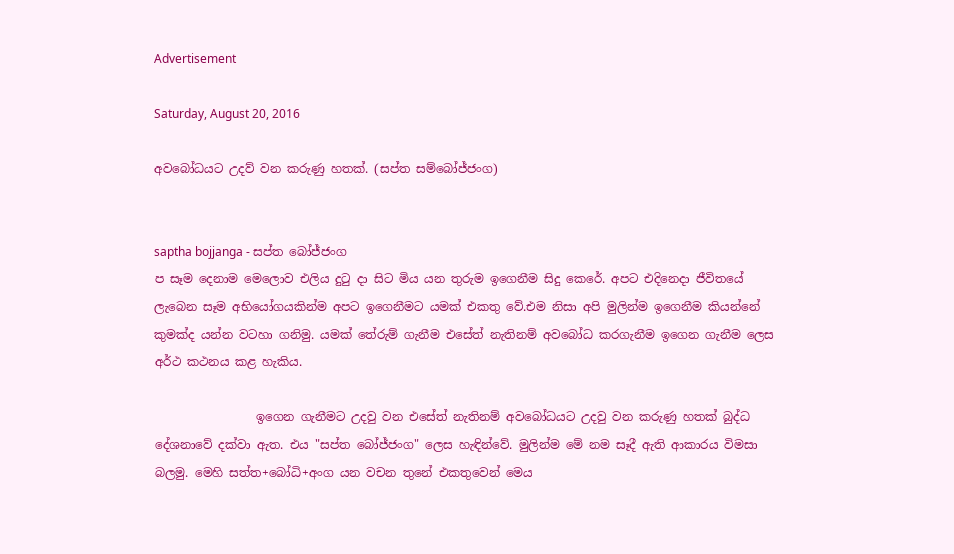Advertisement

Saturday, August 20, 2016

අවබෝධයට උදව් වන කරුණු හතක්. (සප්ත සම්බෝජ්ජංග)


saptha bojjanga - සප්ත බෝජ්ජංග
ප සෑම දෙනාම මෙලොව එලිය දුටු දා සිට මිය යන තුරුම ඉගෙනීම සිදු කෙරේ. අපට එදිනෙදා ජීවිතයේ ලැබෙන සෑම අභියෝගයකින්ම අපට ඉගෙනීමට යමක් එකතු වේ.එම නිසා අපි මුලින්ම ඉගෙනීම කියන්නේ කුමක්ද යන්න වටහා ගනිමු. යමක් තේරුම් ගැනීම එසේත් නැතිනම් අවබෝධ කරගැනීම ඉගෙන ගැනීම ලෙස අර්ථ කථනය කළ හැකිය.

                 ඉගෙන ගැනීමට උදවු වන එසේත් නැතිනම් අවබෝධයට උදවු වන කරුණු හතක් බුද්ධ දේශනාවේ දක්වා ඇත. එය "සප්ත බෝජ්ජංග" ලෙස හැඳින්වේ. මුලින්ම මේ නම සෑදී ඇති ආකාරය විමසා බලමු. මෙහි සත්ත+බෝධි+අංග යන වචන තුනේ එකතුවෙන් මෙය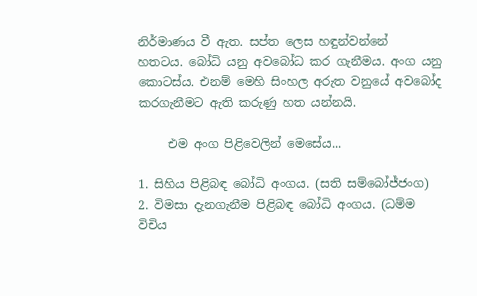නිර්මාණය වී ඇත. සප්ත ලෙස හඳුන්වන්නේ  හතටය. බෝධි යනු අවබෝධ කර ගැනීමය. අංග යනු කොටස්ය. එනම් මෙහි සිංහල අරුත වනුයේ අවබෝද කරගැනීමට ඇති කරුණු හත යන්නයි.

     එම අංග පිළිවෙලින් මෙසේය...

1. සිහිය පිළිබඳ බෝධි අංගය. (සති සම්බෝජ්ජංග)
2. විමසා දැනගැනීම පිළිබඳ බෝධි අංගය. (ධම්ම විචිය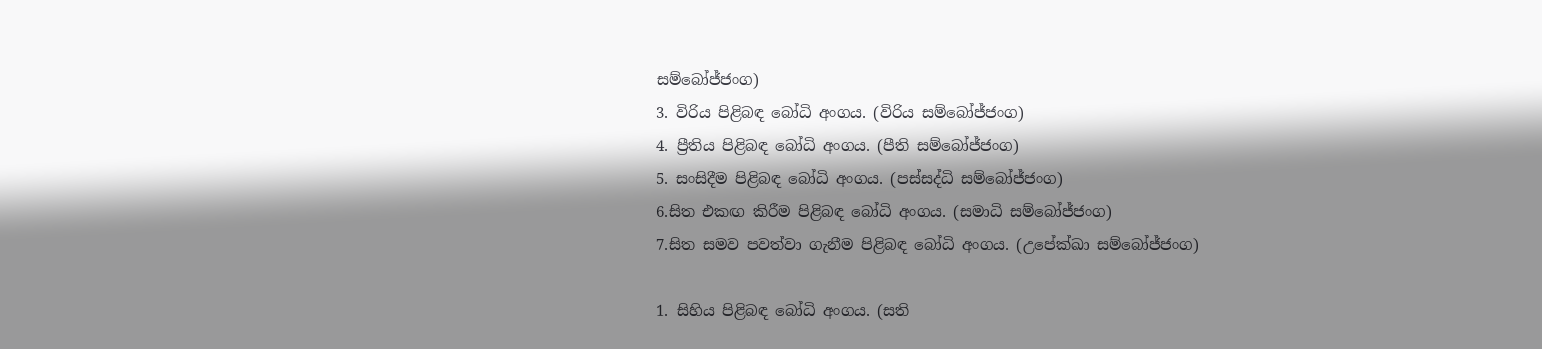සම්බෝජ්ජංග)
3. විරිය පිළිබඳ බෝධි අංගය. (විරිය සම්බෝජ්ජංග)
4. ප්‍රීතිය පිළිබඳ බෝධි අංගය. (පීති සම්බෝජ්ජංග)
5. සංසිදීම පිළිබඳ බෝධි අංගය. (පස්සද්ධි සම්බෝජ්ජංග)
6.සිත එකඟ කිරීම පිළිබඳ බෝධි අංගය. (සමාධි සම්බෝජ්ජංග)
7.සිත සමව පවත්වා ගැනීම පිළිබඳ බෝධි අංගය. (උපේක්ඛා සම්බෝජ්ජංග)

1. සිහිය පිළිබඳ බෝධි අංගය. (සති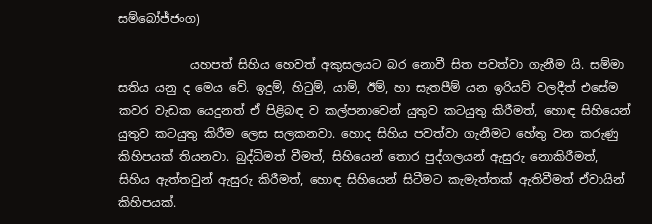සම්බෝජ්ජංග)

            යහපත් සිහිය හෙවත් අකුසලයට බර නොවී සිත පවත්වා ගැනීම යි. සම්මා සතිය යනු ද මෙය වේ. ඉදුම්, හිටුම්, යාම්, ඊම්, හා සැතපීම් යන ඉරියව් වලදීත් එසේම කවර වැඩක යෙදුනත් ඒ පිළිබඳ ව කල්පනාවෙන් යුතුව කටයුතු කිරීමත්, හොඳ සිහියෙන් යුතුව කටයුතු කිරීම ලෙස සලකනවා. හොද සිහිය පවත්වා ගැනීමට හේතු වන කරුණු කිහිපයක් තියනවා. බුද්ධිමත් වීමත්, සිහියෙන් තොර පුද්ගලයන් ඇසුරු නොකිරීමත්, සිහිය ඇත්තවුන් ඇසුරු කිරීමත්, හොඳ සිහියෙන් සිටීමට කැමැත්තක් ඇතිවීමත් ඒවායින් කිහිපයක්.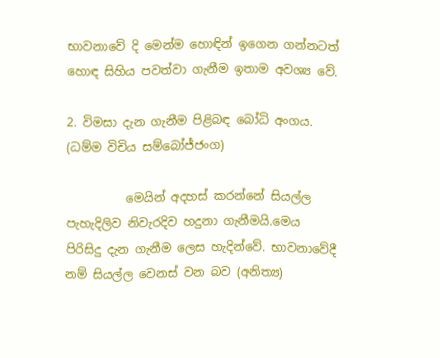භාවනාවේ දි මෙන්ම හොඳින් ඉගෙන ගන්නටත් හොඳ සිහිය පවත්වා ගැනීම ඉතාම අවශ්‍ය වේ.

2. විමසා දැන ගැනීම පිළිබඳ බෝධි අංගය. (ධම්ම විචිය සම්බෝජ්ජංග)

          මෙයින් අදහස් කරන්නේ සියල්ල පැහැදිලිව නිවැරදිව හදුනා ගැනීමයි.මෙය පිරිසිදු දැන ගැනීම ලෙස හැදින්වේ. භාවනාවේදී නම් සියල්ල වෙනස් වන බව (අනිත්‍ය)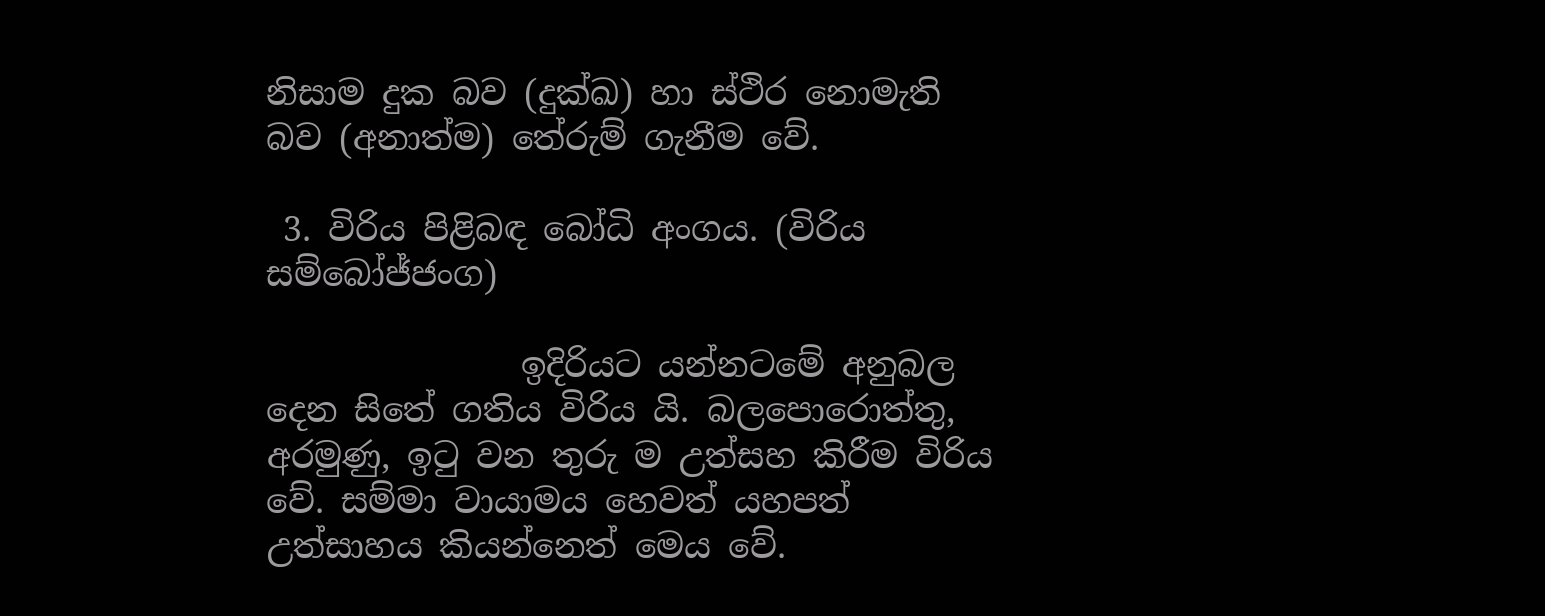නිසාම දුක බව (දුක්ඛ) හා ස්ථිර නොමැති බව (අනාත්ම) තේරුම් ගැනීම වේ.

 3. විරිය පිළිබඳ බෝධි අංගය. (විරිය සම්බෝජ්ජංග)

               ඉදිරියට යන්නටමේ අනුබල දෙන සිතේ ගතිය විරිය යි. බලපොරොත්තු, අරමුණු, ඉටු වන තුරු ම උත්සහ කිරීම විරිය වේ. සම්මා වායාමය හෙවත් යහපත් උත්සාහය කියන්නෙත් මෙය වේ.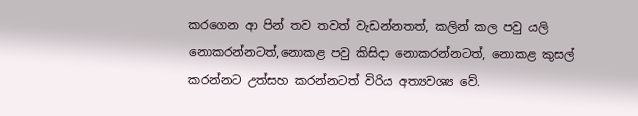කරගෙන ආ පින් තව තවත් වැඩන්නතත්, කලින් කල පවු යලි නොකරන්නටත්,නොකළ පවු කිසිදා නොකරන්නටත්, නොකළ කුසල් කරන්නට උත්සහ කරන්නටත් විරිය අත්‍යවශ්‍ය වේ.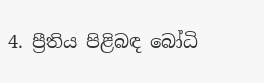4. ප්‍රීතිය පිළිබඳ බෝධි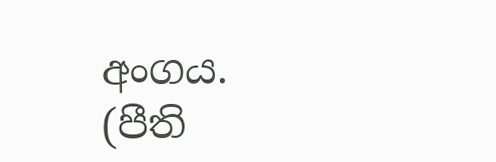අංගය. (පීති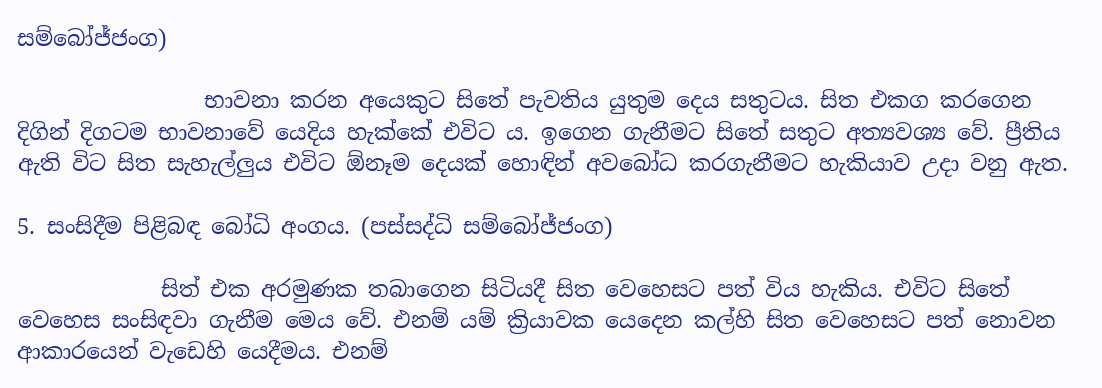සම්බෝජ්ජංග)

                 භාවනා කරන අයෙකුට සිතේ පැවතිය යුතුම දෙය සතුටය. සිත එකග කරගෙන දිගින් දිගටම භාවනාවේ යෙදිය හැක්කේ එවිට ය. ඉගෙන ගැනීමට සිතේ සතුට අත්‍යවශ්‍ය වේ. ප්‍රීතිය ඇති විට සිත සැහැල්ලුය එවිට ඕනෑම දෙයක් හොඳින් අවබෝධ කරගැනීමට හැකියාව උදා වනු ඇත.

5. සංසිදීම පිළිබඳ බෝධි අංගය. (පස්සද්ධි සම්බෝජ්ජංග)

             සිත් එක අරමුණක තබාගෙන සිටියදී සිත වෙහෙසට පත් විය හැකිය. එවිට සිතේ වෙහෙස සංසිඳවා ගැනීම මෙය වේ. එනම් යම් ක්‍රියාවක යෙදෙන කල්හි සිත වෙහෙසට පත් නොවන ආකාරයෙන් වැඩෙහි යෙදීමය. එනම්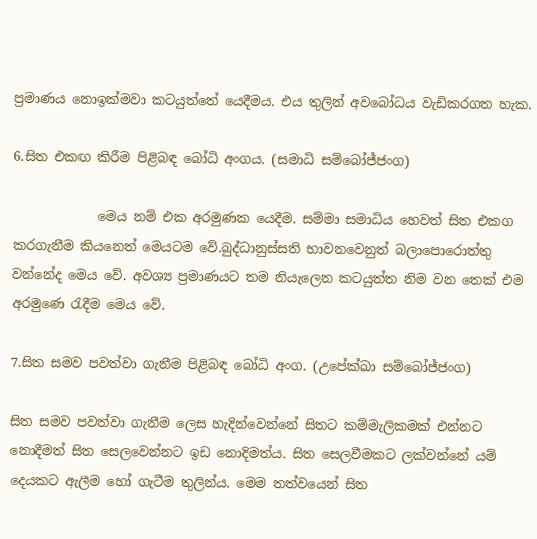ප්‍රමාණය නොඉක්මවා කටයුත්තේ යෙදීමය. එය තුලින් අවබෝධය වැඩිකරගත හැක.

6.සිත එකඟ කිරීම පිළිබඳ බෝධි අංගය. (සමාධි සම්බෝජ්ජංග)

             මෙය නම් එක අරමුණක යෙදීම. සම්මා සමාධිය හෙවත් සිත එකග කරගැනීම කියනෙත් මෙයටම වේ.බුද්ධානුස්සති භාවනවෙනුත් බලාපොරොත්තු වන්නේද මෙය වේ. අවශ්‍ය ප්‍රමාණයට තම නියැලෙන කටයුත්ත නිම වන තෙක් එම අරමුණෙ රැදීම මෙය වේ.

7.සිත සමව පවත්වා ගැනීම පිළිබඳ බෝධි අංග. (උපේක්ඛා සම්බෝජ්ජංග)

සිත සමව පවත්වා ගැනීම ලෙස හැදින්වෙන්නේ සිතට කම්මැලිකමක් එන්නට නොදීමත් සිත සෙලවෙන්නට ඉඩ නොදිමත්ය. සිත සෙලවීමකට ලක්වන්නේ යම් දෙයකට ඇලීම හෝ ගැටීම තුලින්ය. මෙම තත්වයෙන් සිත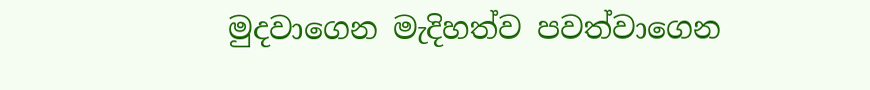මුදවාගෙන මැදිහත්ව පවත්වාගෙන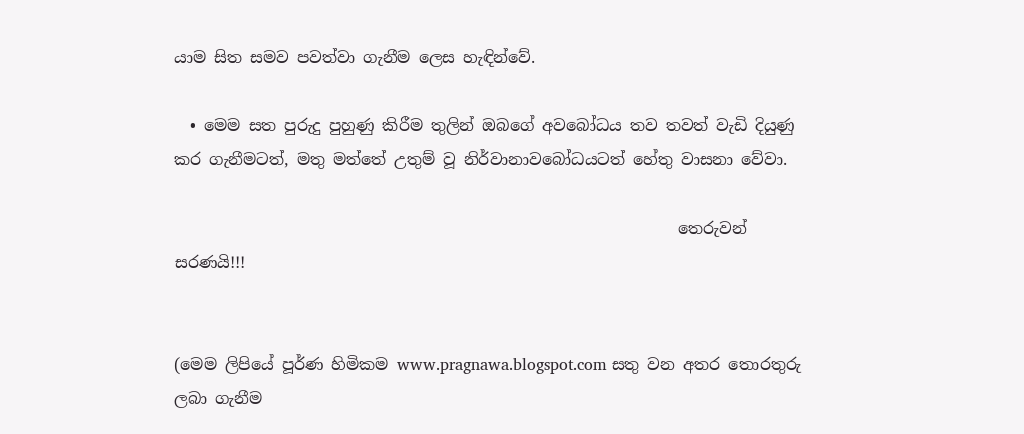යාම සිත සමව පවත්වා ගැනීම ලෙස හැඳින්වේ.

  • මෙම සත පුරුදු පුහුණු කිරීම තුලින් ඔබගේ අවබෝධය තව තවත් වැඩි දියුණු කර ගැනීමටත්, මතු මත්තේ උතුම් වූ නිර්වානාවබෝධයටත් හේතු වාසනා වේවා.

                                                               තෙරුවන් සරණයි!!!


(මෙම ලිපියේ පූර්ණ හිමිකම www.pragnawa.blogspot.com සතු වන අතර තොරතුරු ලබා ගැනීම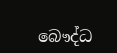බෞද්ධ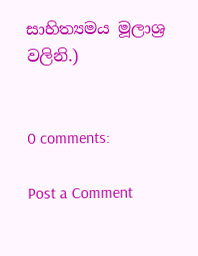සාහිත්‍යමය මූලාශ්‍ර වලිනි.)


0 comments:

Post a Comment